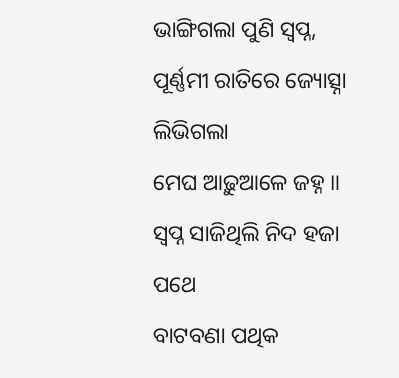ଭାଙ୍ଗିଗଲା ପୁଣି ସ୍ଵପ୍ନ,
ପୂର୍ଣ୍ଣମୀ ରାତିରେ ଜ୍ୟୋତ୍ସ୍ନା ଲିଭିଗଲା
ମେଘ ଆଢ଼ୁଆଳେ ଜହ୍ନ ॥
ସ୍ଵପ୍ନ ସାଜିଥିଲି ନିଦ ହଜା ପଥେ
ବାଟବଣା ପଥିକ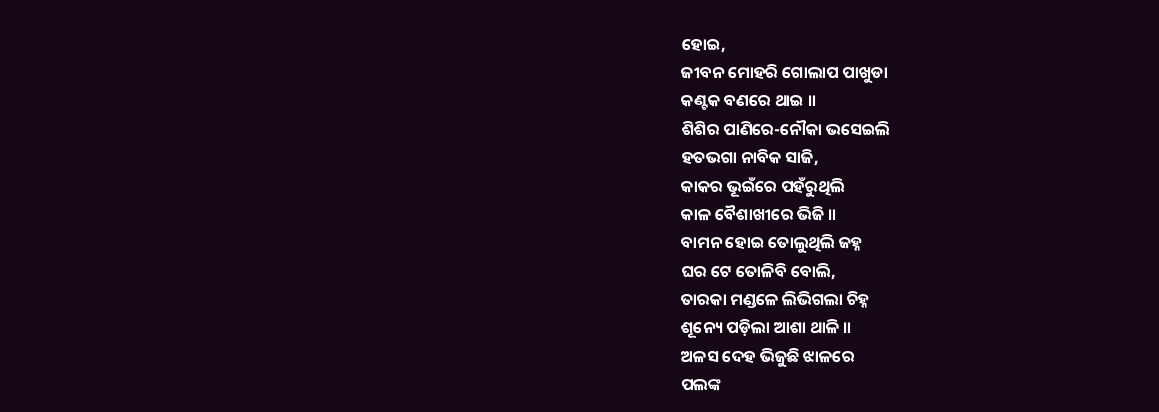ହୋଇ,
ଜୀବନ ମୋହରି ଗୋଲାପ ପାଖୁଡା
କଣ୍ଟକ ବଣରେ ଥାଇ ॥
ଶିଶିର ପାଣିରେ-ନୌକା ଭସେଇଲି
ହତଭଗା ନାବିକ ସାଜି,
କାକର ଭୂଇଁରେ ପହଁରୁଥିଲି
କାଳ ବୈଶାଖୀରେ ଭିଜି ॥
ବାମନ ହୋଇ ତୋଲୁଥିଲି ଜହ୍ନ
ଘର ଟେ ତୋଳିବି ବୋଲି,
ତାରକା ମଣ୍ଡଳେ ଲିଭିଗଲା ଚିହ୍ନ
ଶୂନ୍ୟେ ପଡ଼ିଲା ଆଶା ଥାଳି ॥
ଅଳସ ଦେହ ଭିଜୁଛି ଝାଳରେ
ପଲଙ୍କ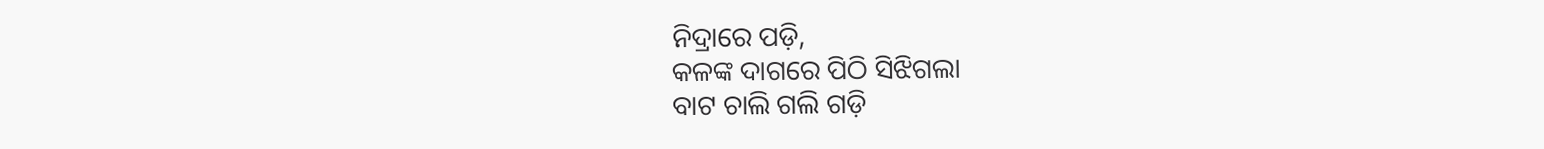ନିଦ୍ରାରେ ପଡ଼ି,
କଳଙ୍କ ଦାଗରେ ପିଠି ସିଝିଗଲା
ବାଟ ଚାଲି ଗଲି ଗଡ଼ି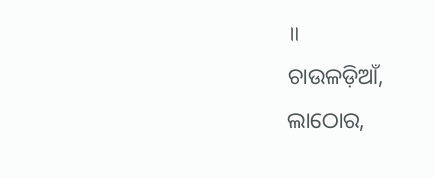॥
ଚାଉଳଡ଼ିଆଁ, ଲାଠୋର,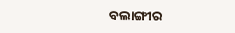ବଲାଙ୍ଗୀର